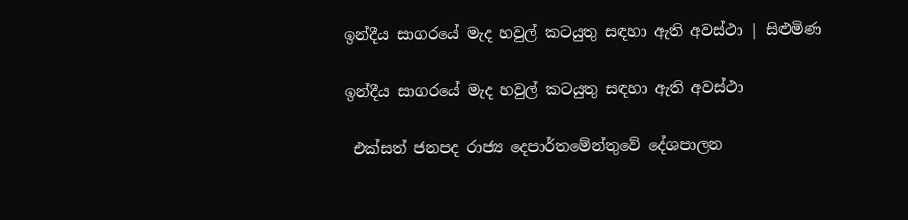ඉන්දීය සාගරයේ මැද හවුල් කටයුතු සඳහා ඇති අවස්ථා | සිළුමිණ

ඉන්දීය සාගරයේ මැද හවුල් කටයුතු සඳහා ඇති අවස්ථා

 එක්සත් ජනපද රාජ්‍ය දෙපාර්තමේන්තුවේ දේශපාලන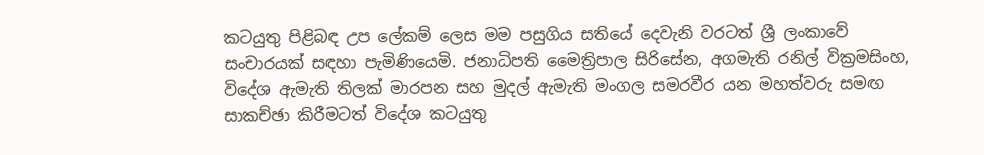කටයුතු පිළිබඳ උප ලේකම් ලෙස මම පසුගිය සතියේ දෙවැනි වරටත් ශ්‍රී ලංකාවේ සංචාරයක් සඳහා පැමිණියෙමි. ජනාධිපති මෛත්‍රිපාල සිරිසේන, අගමැති රනිල් වික්‍රමසිංහ, විදේශ ඇමැති තිලක් මාරපන සහ මුදල් ඇමැති මංගල සමරවීර යන මහත්වරු සමඟ සාකච්ඡා කිරීමටත් විදේශ කටයුතු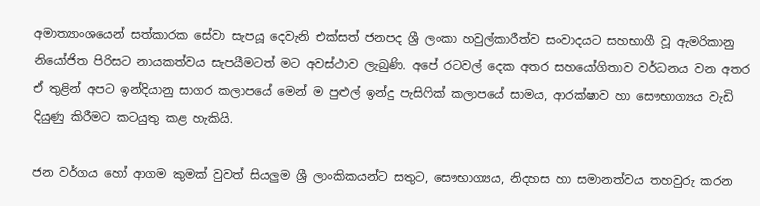අමාත්‍යාංශයෙන් සත්කාරක සේවා සැපයූ දෙවැනි එක්සත් ජනපද ශ්‍රී ලංකා හවුල්කාරීත්ව සංවාදයට සහභාගී වූ ඇමරිකානු නියෝජිත පිරිසට නායකත්වය සැපයීමටත් මට අවස්ථාව ලැබුණි. අපේ රටවල් දෙක අතර සහයෝගිතාව වර්ධනය වන අතර ඒ තුළින් අපට ඉන්දියානු සාගර කලාපයේ මෙන් ම පුළුල් ඉන්දු පැසිෆික් කලාපයේ සාමය, ආරක්ෂාව හා සෞභාග්‍යය වැඩි දියුණු කිරීමට කටයුතු කළ හැකියි.

ජන වර්ගය හෝ ආගම කුමක් වුවත් සියලුම ශ්‍රී ලාංකිකයන්ට සතුට, සෞභාග්‍යය, නිදහස හා සමානත්වය තහවුරු කරන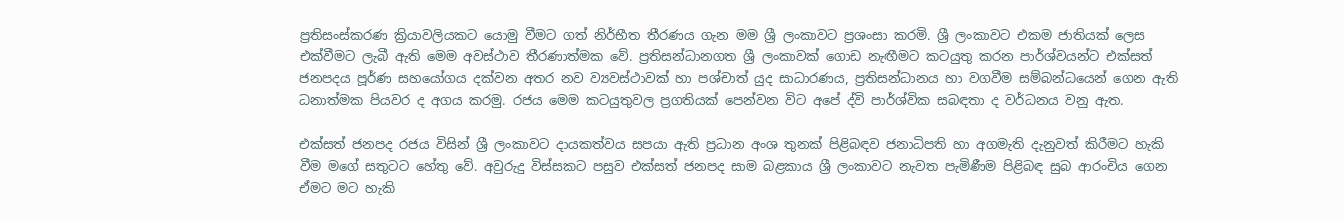ප්‍රතිසංස්කරණ ක්‍රියාවලියකට යොමු වීමට ගත් නිර්භීත තීරණය ගැන මම ශ්‍රී ලංකාවට ප්‍රශංසා කරමි. ශ්‍රී ලංකාවට ‍එකම ජාතියක් ලෙස එක්වීමට ලැබී ඇති මෙම අවස්ථාව තීරණාත්මක වේ. ප්‍රතිසන්ධානගත ශ්‍රී ලංකාවක් ගොඩ නැඟීමට කටයුතු කරන පාර්ශ්වයන්ට එක්සත් ජනපදය පූර්ණ සහයෝගය දක්වන අතර නව ව්‍යවස්ථාවක් හා පශ්චාත් යුද සාධාරණය, ප්‍රතිසන්ධානය හා වගවීම සම්බන්ධයෙන් ගෙන ඇති ධනාත්මක පියවර ද අගය කරමු. රජය මෙම කටයුතුවල ප්‍රගතියක් පෙන්වන විට අපේ ද්වි පාර්ශ්වික සබඳතා ද වර්ධනය වනු ඇත.

එක්සත් ජනපද රජය විසින් ශ්‍රී ලංකාවට දායකත්වය සපයා ඇති ප්‍රධාන අංශ තුනක් පිළිබඳව ජනාධිපති හා අගමැති දැනුවත් කිරීමට හැකි වීම මගේ සතුටට හේතු වේ. අවුරුදු විස්සකට පසුව එක්සත් ජනපද සාම බළකාය ශ්‍රී ලංකාවට නැවත පැමිණීම පිළිබඳ සුබ ආරංචිය ගෙන ඒමට මට හැකි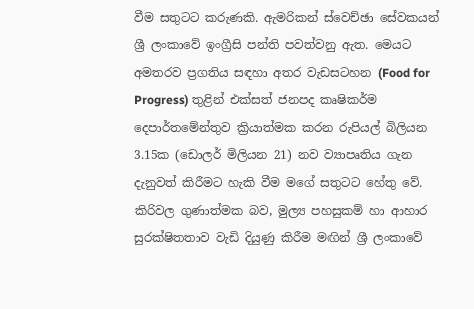වීම සතුටට කරුණකි. ඇමරිකන් ස්වෙච්ඡා සේවකයන් ශ්‍රී ලංකාවේ ඉංග්‍රීසි පන්ති පවත්වනු ඇත. මෙයට අමතරව ප්‍රගතිය සඳහා අතර වැඩසටහන (Food for Progress) තුළින් එක්සත් ජනපද කෘෂිකර්ම දෙපාර්තමේන්තුව ක්‍රියාත්මක කරන රුපියල් බිලියන 3.15ක (ඩොලර් මිලියන 21) නව ව්‍යාපෘතිය ගැන දැනුවත් කිරීමට හැකි වීම මගේ සතුටට හේතු වේ. කිරිවල ගුණාත්මක බව, මුල්‍ය පහසුකම් හා ආහාර සුරක්ෂිතතාව වැඩි දියුණු කිරීම මඟින් ශ්‍රී ලංකාවේ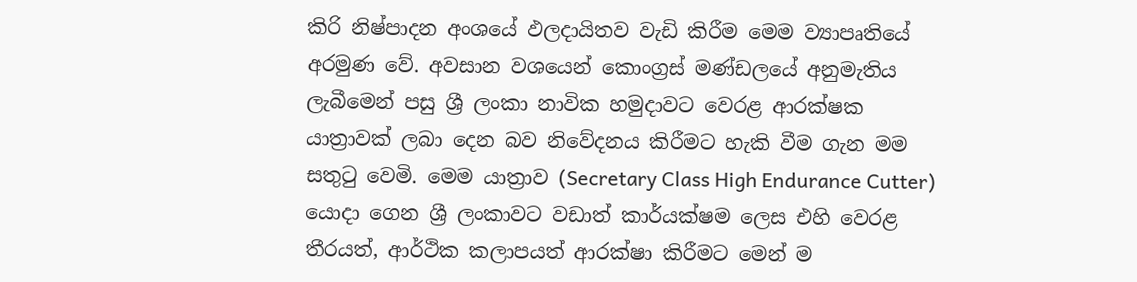කිරි නිෂ්පාදන අංශයේ ඵලදායිතව වැඩි කිරීම මෙම ව්‍යාපෘතියේ අරමුණ වේ. අවසාන වශයෙන් කොංග්‍රස් මණ්ඩලයේ අනුමැතිය ලැබීමෙන් පසු ශ්‍රී ලංකා නාවික හමුදාවට වෙරළ ආරක්ෂක යාත්‍රාවක් ලබා දෙන බව නිවේදනය කිරීමට හැකි වීම ගැන මම සතුටු වෙමි. මෙම යාත්‍රාව (Secretary Class High Endurance Cutter) යොදා ගෙන ශ්‍රී ලංකාවට වඩාත් කාර්යක්ෂම ලෙස එහි වෙරළ තීරයත්, ආර්ථික කලාපයත් ආරක්ෂා කිරීමට මෙන් ම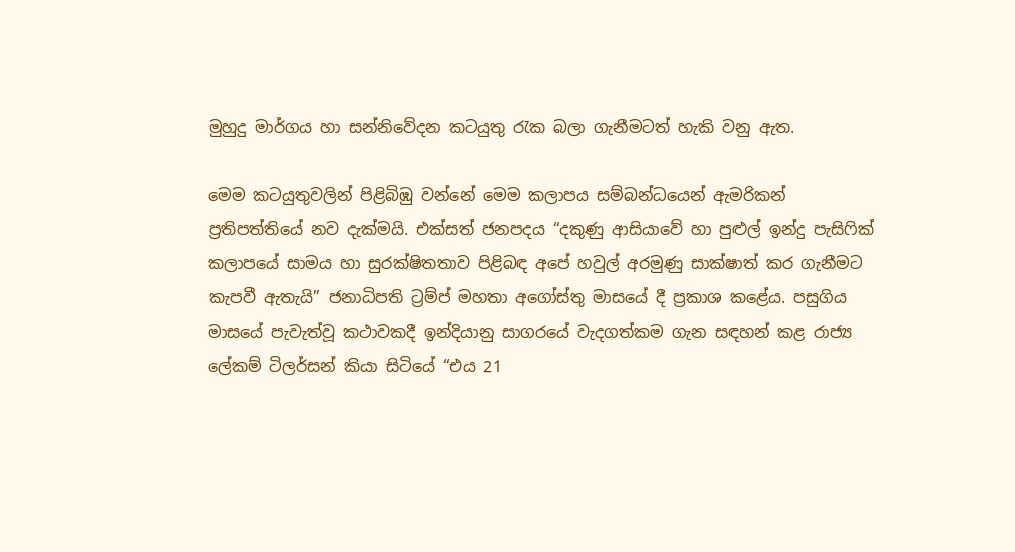මුහුදු මාර්ගය හා සන්නිවේදන කටයුතු රැක බලා ගැනීමටත් හැකි වනු ඇත.

මෙම කටයුතුවලින් පිළිබිඹු වන්නේ මෙම කලාපය සම්බන්ධයෙන් ඇමරිකන් ප්‍රතිපත්තියේ නව දැක්මයි. එක්සත් ජනපදය “දකුණු ආසියාවේ හා පුළුල් ඉන්දු පැසිෆික් කලාපයේ සාමය හා සුරක්ෂිතතාව පිළිබඳ අපේ හවුල් අරමුණු සාක්ෂාත් කර ගැනීමට කැපවී ඇතැයි” ජනාධිපති ට්‍රම්ප් මහතා අගෝස්තු මාසයේ දී ප්‍රකාශ කළේය. පසුගිය මාසයේ පැවැත්වූ කථාවකදී ඉන්දියානු සාගරයේ වැදගත්කම ගැන සඳහන් කළ රාජ්‍ය ලේකම් ටිලර්සන් කියා සිටියේ “එය 21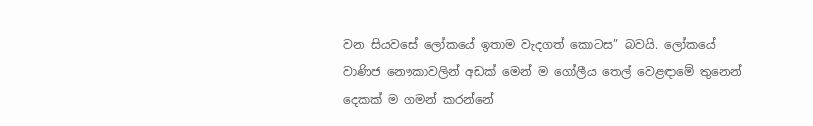වන සියවසේ ලෝකයේ ඉතාම වැදගත් කොටස” බවයි. ලෝකයේ වාණිජ නෞකාවලින් අඩක් මෙන් ම ගෝලීය තෙල් වෙළඳාමේ තුනෙන් දෙකක් ම ගමන් කරන්නේ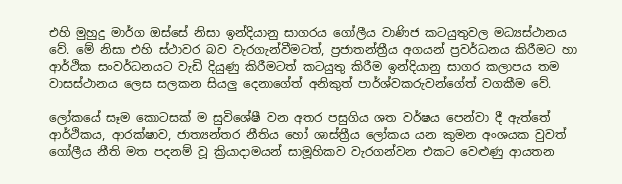එහි මුහුදු මාර්ග ඔස්සේ නිසා ඉන්දියානු සාගරය ගෝලීය වාණිජ කටයුතුවල මධ්‍යස්ථානය වේ. මේ නිසා එහි ස්ථාවර බව වැරගැන්වීමටත්, ප්‍රජාතන්ත්‍රීය අගයන් ප්‍රවර්ධනය කිරීමට හා ආර්ථික සංවර්ධනයට වැඩි දියුණු කිරීමටත් කටයුතු කිරීම ඉන්දියානු සාගර කලාපය තම වාසස්ථානය ලෙස සලකන සියලු දෙනාගේත් අනිකුත් පාර්ශ්වකරුවන්ගේත් වගකීම වේ.

ලෝකයේ සෑම කොටසක් ම සුවිශේෂී වන අතර පසුගිය ශත වර්ෂය පෙන්වා දී ඇත්තේ ආර්ථිකය, ආරක්ෂාව, ජාත්‍යන්තර නීතිය හෝ ශාස්ත්‍රීය ලෝකය යන කුමන අංශයක වුවත් ගෝලීය නීති මත පදනම් වූ ක්‍රියාදාමයන් සාමූහිකව වැරගන්වන එකට වෙළුණු ආයතන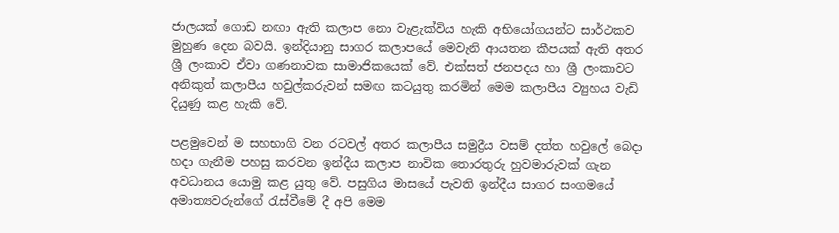ජාලයක් ගොඩ නඟා ඇති කලාප නො වැළැක්විය හැකි අභියෝගයන්ට සාර්ථකව මුහුණ දෙන බවයි. ඉන්දියානු සාගර කලාපයේ මෙවැනි ආයතන කීපයක් ඇති අතර ශ්‍රී ලංකාව ඒවා ගණනාවක සාමාජිකයෙක් වේ. එක්සත් ජනපදය හා ශ්‍රී ලංකාවට අනිකුත් කලාපීය හවුල්කරුවන් සමඟ කටයුතු කරමින් මෙම කලාපීය ව්‍යුහය වැඩි දියුණු කළ හැකි වේ.

පළමුවෙන් ම සහභාගි වන රටවල් අතර කලාපීය සමුද්‍රීය වසම් දත්ත හවුලේ‍ බෙදා හදා ගැනීම පහසු කරවන ඉන්දීය කලාප නාවික තොරතුරු හුවමාරුවක් ගැන අවධානය යොමු කළ යුතු වේ. පසුගිය මාසයේ ‍පැවති ඉන්දීය සාගර සංගමයේ අමාත්‍යවරුන්ගේ රැස්වීමේ දී අපි මෙම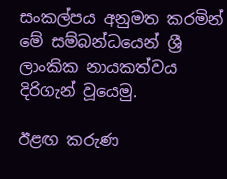සංකල්පය අනුමත කරමින් මේ සම්බන්ධයෙන් ශ්‍රී ලාංකික නායකත්වය දිරිගැන් වූයෙමු.

ඊළඟ කරුණ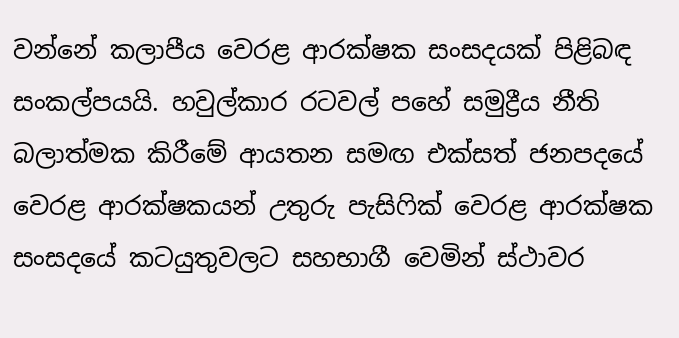වන්නේ කලාපීය වෙරළ ආරක්ෂක සංසදයක් පිළිබඳ සංකල්පයයි. හවුල්කාර රටවල් පහේ සමුද්‍රීය නීති බලාත්මක කිරීමේ ආයතන සමඟ එක්සත් ජනපදයේ වෙරළ ආරක්ෂකයන් උතුරු පැසිෆික් වෙරළ ආරක්ෂක සංසදයේ කටයුතුවලට සහභාගී වෙමින් ස්ථාවර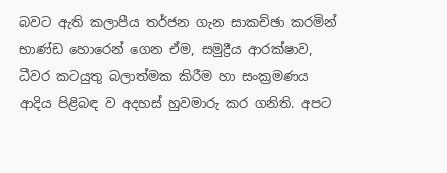බවට ඇති කලාපීය තර්ජන ගැන සාකච්ඡා කරමින් භාණ්ඩ හොරෙන් ගෙන ඒම, සමුද්‍රීය ආරක්ෂාව, ධීවර කටයුතු බලාත්මක කිරීම හා සංක්‍රමණය ආදිය පිළිබඳ ව අදහස් හුවමාරු කර ගනිති. අපට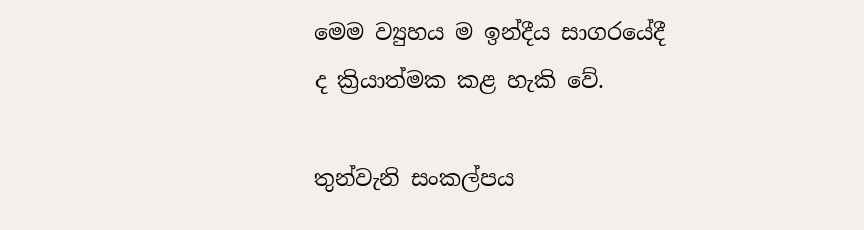මෙම ව්‍යුහය ම ඉන්දීය සාගරයේදී ද ක්‍රියාත්මක කළ හැකි වේ.

තුන්වැනි සංකල්පය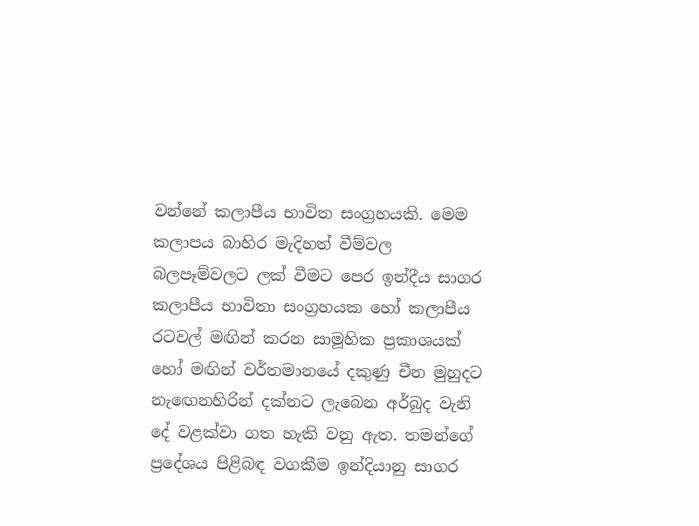වන්නේ කලාපීය භාවිත සංග්‍රහයකි. මෙම කලාපය බාහිර මැදිහත් වීම්වල බලපෑම්වලට ලක් වීමට පෙර ඉන්දීය සාගර කලාපීය භාවිතා සංග්‍රහයක හෝ කලාපීය රටවල් මඟින් කරන සාමූහික ප්‍රකාශයක් හෝ මඟින් වර්තමානයේ දකුණු චීන මුහුදට නැ‍ඟෙනහිරින් දක්නට ලැබෙන අර්බුද වැනි දේ වළක්වා ගත හැකි වනු ඇත. තමන්ගේ ප්‍රදේශය පිළිබඳ වගකීම ඉන්දියානු සාගර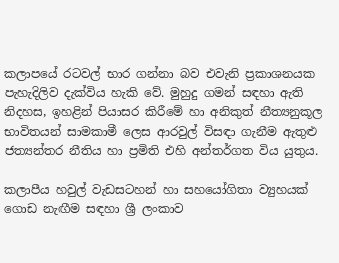කලාපයේ රටවල් භාර ගන්නා බව එවැනි ප්‍රකාශනයක පැහැදිලිව දැක්විය හැකි වේ. මුහුදු ගමන් සඳහා ඇති නිදහස, ඉහළින් පියාසර කිරීමේ හා අනිකුත් නීත්‍යනුකූල භාවිතයන් සාමකාමී ලෙස ආරවුල් විසඳා ගැනීම ඇතුළු ජත්‍යන්තර නීතිය හා ප්‍රමිති එහි අන්තර්ගත විය යුතුය.

කලාපීය හවුල් වැඩසටහන් හා සහයෝගිතා ව්‍යුහයක් ගොඩ නැඟීම සඳහා ශ්‍රී ලංකාව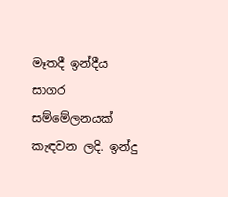මෑතදී ඉන්දීය සාගර සම්මේලනයක් කැඳවන ලදි. ඉන්දු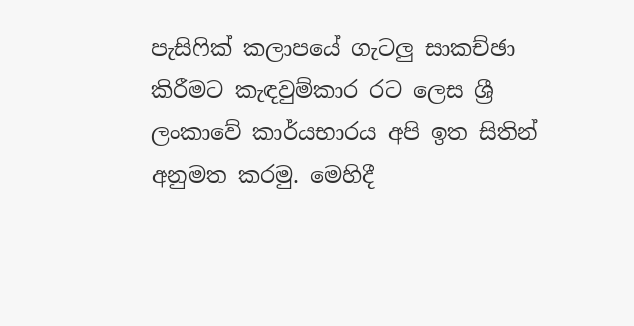පැසිෆික් කලාපයේ ගැටලු සාකච්ඡා කිරීමට කැඳවුම්කාර රට ලෙස ශ්‍රී ලංකාවේ කාර්යභාරය අපි ඉත සිතින් අනුමත කරමු. මෙහිදී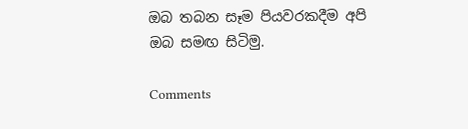ඔබ තබන සෑම පියවරකදීම අපි ඔබ ‍සමඟ සිටිමු.

Comments